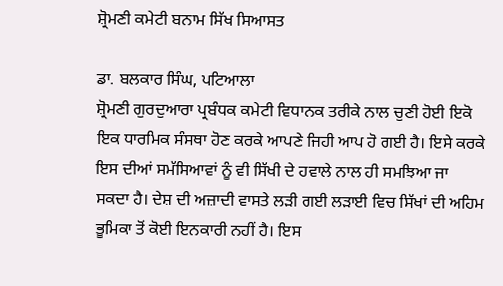ਸ਼੍ਰੋਮਣੀ ਕਮੇਟੀ ਬਨਾਮ ਸਿੱਖ ਸਿਆਸਤ

ਡਾ. ਬਲਕਾਰ ਸਿੰਘ, ਪਟਿਆਲਾ
ਸ਼੍ਰੋਮਣੀ ਗੁਰਦੁਆਰਾ ਪ੍ਰਬੰਧਕ ਕਮੇਟੀ ਵਿਧਾਨਕ ਤਰੀਕੇ ਨਾਲ ਚੁਣੀ ਹੋਈ ਇਕੋ ਇਕ ਧਾਰਮਿਕ ਸੰਸਥਾ ਹੋਣ ਕਰਕੇ ਆਪਣੇ ਜਿਹੀ ਆਪ ਹੋ ਗਈ ਹੈ। ਇਸੇ ਕਰਕੇ ਇਸ ਦੀਆਂ ਸਮੱਸਿਆਵਾਂ ਨੂੰ ਵੀ ਸਿੱਖੀ ਦੇ ਹਵਾਲੇ ਨਾਲ ਹੀ ਸਮਝਿਆ ਜਾ ਸਕਦਾ ਹੈ। ਦੇਸ਼ ਦੀ ਅਜ਼ਾਦੀ ਵਾਸਤੇ ਲੜੀ ਗਈ ਲੜਾਈ ਵਿਚ ਸਿੱਖਾਂ ਦੀ ਅਹਿਮ ਭੂਮਿਕਾ ਤੋਂ ਕੋਈ ਇਨਕਾਰੀ ਨਹੀਂ ਹੈ। ਇਸ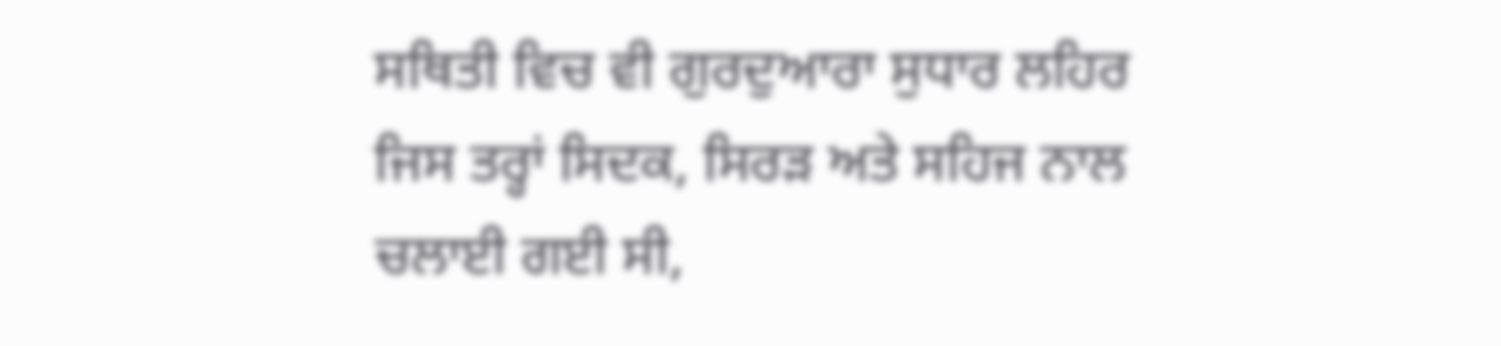ਸਥਿਤੀ ਵਿਚ ਵੀ ਗੁਰਦੁਆਰਾ ਸੁਧਾਰ ਲਹਿਰ ਜਿਸ ਤਰ੍ਹਾਂ ਸਿਦਕ, ਸਿਰੜ ਅਤੇ ਸਹਿਜ ਨਾਲ ਚਲਾਈ ਗਈ ਸੀ,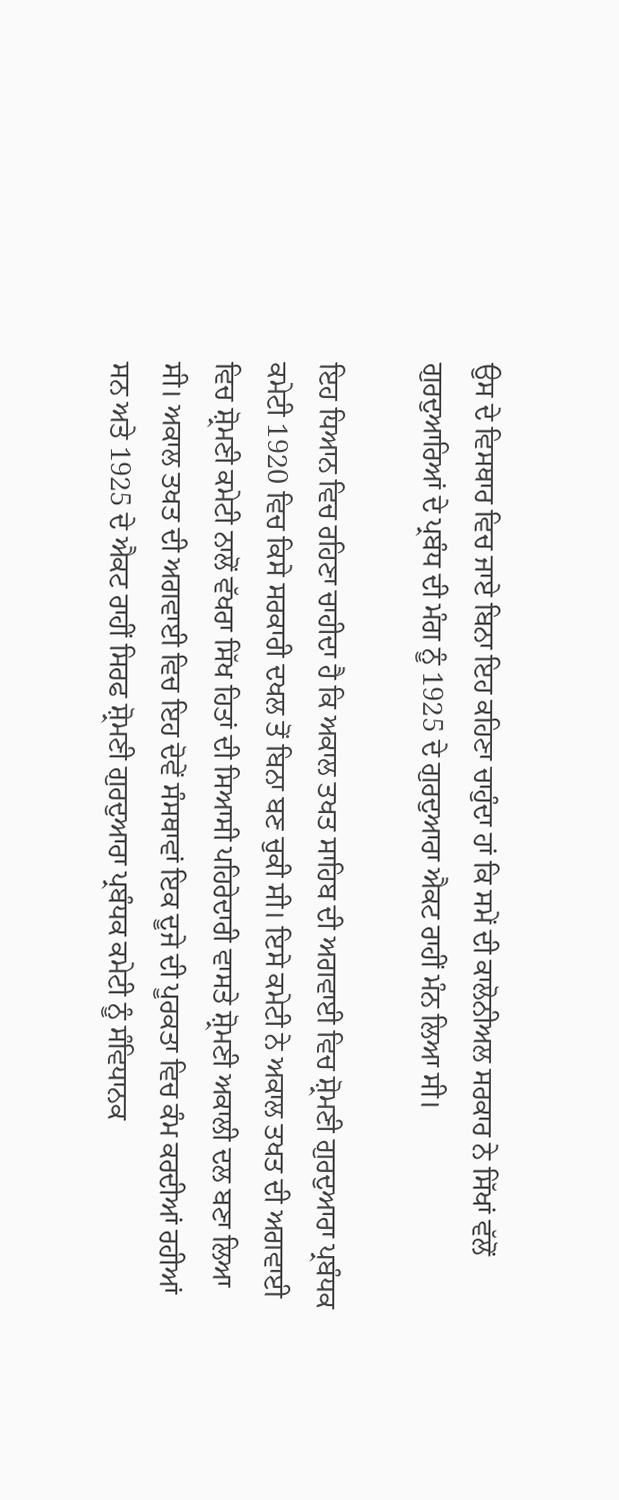ਉਸ ਦੇ ਵਿਸਥਾਰ ਵਿਚ ਜਾਏ ਬਿਨਾ ਇਹ ਕਹਿਣਾ ਚਾਹੁੰਦਾ ਹਾਂ ਕਿ ਸਮੇਂ ਦੀ ਕਾਲੋਨੀਅਲ ਸਰਕਾਰ ਨੇ ਸਿੱਖਾਂ ਵੱਲੋਂ ਗੁਰਦੁਆਰਿਆਂ ਦੇ ਪ੍ਰਬੰਧ ਦੀ ਮੰਗ ਨੂੰ 1925 ਦੇ ਗੁਰਦੁਆਰਾ ਐਕਟ ਰਾਹੀਂ ਮੰਨ ਲਿਆ ਸੀ।

ਇਹ ਧਿਆਨ ਵਿਚ ਰਹਿਣਾ ਚਾਹੀਦਾ ਹੈ ਕਿ ਅਕਾਲ ਤਖਤ ਸਾਹਿਬ ਦੀ ਅਗਵਾਈ ਵਿਚ ਸ਼੍ਰੋਮਣੀ ਗੁਰਦੁਆਰਾ ਪ੍ਰਬੰਧਕ ਕਮੇਟੀ 1920 ਵਿਚ ਕਿਸੇ ਸਰਕਾਰੀ ਦਖਲ ਤੋਂ ਬਿਨਾ ਬਣ ਚੁਕੀ ਸੀ। ਇਸੇ ਕਮੇਟੀ ਨੇ ਅਕਾਲ ਤਖਤ ਦੀ ਅਗਵਾਈ ਵਿਚ ਸ਼੍ਰੋਮਣੀ ਕਮੇਟੀ ਨਾਲੋਂ ਵੱਖਰਾ ਸਿੱਖ ਹਿਤਾਂ ਦੀ ਸਿਆਸੀ ਪਹਿਰੇਦਾਰੀ ਵਾਸਤੇ ਸ਼੍ਰੋਮਣੀ ਅਕਾਲੀ ਦਲ ਬਣਾ ਲਿਆ ਸੀ। ਅਕਾਲ ਤਖਤ ਦੀ ਅਗਵਾਈ ਵਿਚ ਇਹ ਦੋਵੇਂ ਸੰਸਥਾਵਾਂ ਇਕ ਦੂਜੇ ਦੀ ਪੂਰਕਤਾ ਵਿਚ ਕੰਮ ਕਰਦੀਆਂ ਰਹੀਆਂ ਸਨ ਅਤੇ 1925 ਦੇ ਐਕਟ ਰਾਹੀਂ ਸਿਰਫ ਸ਼੍ਰੋਮਣੀ ਗੁਰਦੁਆਰਾ ਪ੍ਰਬੰਧਕ ਕਮੇਟੀ ਨੂੰ ਸੰਵਿਧਾਨਕ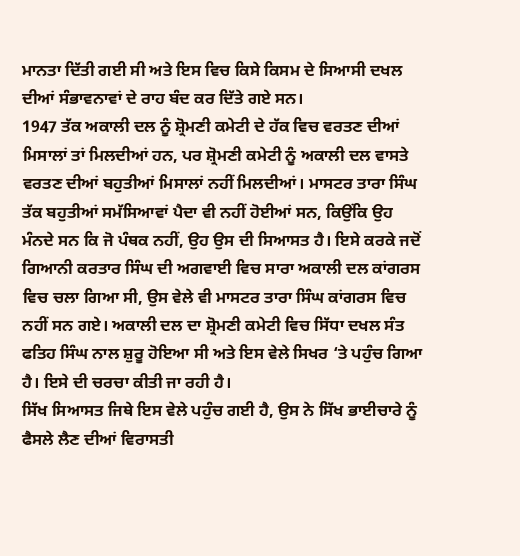ਮਾਨਤਾ ਦਿੱਤੀ ਗਈ ਸੀ ਅਤੇ ਇਸ ਵਿਚ ਕਿਸੇ ਕਿਸਮ ਦੇ ਸਿਆਸੀ ਦਖਲ ਦੀਆਂ ਸੰਭਾਵਨਾਵਾਂ ਦੇ ਰਾਹ ਬੰਦ ਕਰ ਦਿੱਤੇ ਗਏ ਸਨ।
1947 ਤੱਕ ਅਕਾਲੀ ਦਲ ਨੂੰ ਸ਼੍ਰੋਮਣੀ ਕਮੇਟੀ ਦੇ ਹੱਕ ਵਿਚ ਵਰਤਣ ਦੀਆਂ ਮਿਸਾਲਾਂ ਤਾਂ ਮਿਲਦੀਆਂ ਹਨ, ਪਰ ਸ਼੍ਰੋਮਣੀ ਕਮੇਟੀ ਨੂੰ ਅਕਾਲੀ ਦਲ ਵਾਸਤੇ ਵਰਤਣ ਦੀਆਂ ਬਹੁਤੀਆਂ ਮਿਸਾਲਾਂ ਨਹੀਂ ਮਿਲਦੀਆਂ। ਮਾਸਟਰ ਤਾਰਾ ਸਿੰਘ ਤੱਕ ਬਹੁਤੀਆਂ ਸਮੱਸਿਆਵਾਂ ਪੈਦਾ ਵੀ ਨਹੀਂ ਹੋਈਆਂ ਸਨ, ਕਿਉਂਕਿ ਉਹ ਮੰਨਦੇ ਸਨ ਕਿ ਜੋ ਪੰਥਕ ਨਹੀਂ, ਉਹ ਉਸ ਦੀ ਸਿਆਸਤ ਹੈ। ਇਸੇ ਕਰਕੇ ਜਦੋਂ ਗਿਆਨੀ ਕਰਤਾਰ ਸਿੰਘ ਦੀ ਅਗਵਾਈ ਵਿਚ ਸਾਰਾ ਅਕਾਲੀ ਦਲ ਕਾਂਗਰਸ ਵਿਚ ਚਲਾ ਗਿਆ ਸੀ, ਉਸ ਵੇਲੇ ਵੀ ਮਾਸਟਰ ਤਾਰਾ ਸਿੰਘ ਕਾਂਗਰਸ ਵਿਚ ਨਹੀਂ ਸਨ ਗਏ। ਅਕਾਲੀ ਦਲ ਦਾ ਸ਼੍ਰੋਮਣੀ ਕਮੇਟੀ ਵਿਚ ਸਿੱਧਾ ਦਖਲ ਸੰਤ ਫਤਿਹ ਸਿੰਘ ਨਾਲ ਸ਼ੁਰੂ ਹੋਇਆ ਸੀ ਅਤੇ ਇਸ ਵੇਲੇ ਸਿਖਰ ‘ਤੇ ਪਹੁੰਚ ਗਿਆ ਹੈ। ਇਸੇ ਦੀ ਚਰਚਾ ਕੀਤੀ ਜਾ ਰਹੀ ਹੈ।
ਸਿੱਖ ਸਿਆਸਤ ਜਿਥੇ ਇਸ ਵੇਲੇ ਪਹੁੰਚ ਗਈ ਹੈ, ਉਸ ਨੇ ਸਿੱਖ ਭਾਈਚਾਰੇ ਨੂੰ ਫੈਸਲੇ ਲੈਣ ਦੀਆਂ ਵਿਰਾਸਤੀ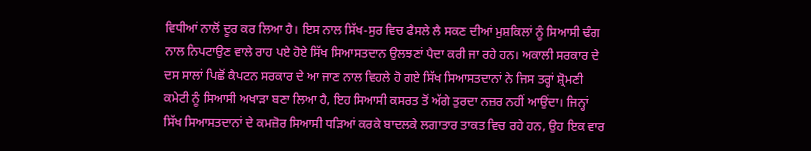ਵਿਧੀਆਂ ਨਾਲੋਂ ਦੂਰ ਕਰ ਲਿਆ ਹੈ। ਇਸ ਨਾਲ ਸਿੱਖ-ਸੁਰ ਵਿਚ ਫੈਸਲੇ ਲੈ ਸਕਣ ਦੀਆਂ ਮੁਸ਼ਕਿਲਾਂ ਨੂੰ ਸਿਆਸੀ ਢੰਗ ਨਾਲ ਨਿਪਟਾਉਣ ਵਾਲੇ ਰਾਹ ਪਏ ਹੋਏ ਸਿੱਖ ਸਿਆਸਤਦਾਨ ਉਲਝਣਾਂ ਪੈਦਾ ਕਰੀ ਜਾ ਰਹੇ ਹਨ। ਅਕਾਲੀ ਸਰਕਾਰ ਦੇ ਦਸ ਸਾਲਾਂ ਪਿਛੋਂ ਕੈਪਟਨ ਸਰਕਾਰ ਦੇ ਆ ਜਾਣ ਨਾਲ ਵਿਹਲੇ ਹੋ ਗਏ ਸਿੱਖ ਸਿਆਸਤਦਾਨਾਂ ਨੇ ਜਿਸ ਤਰ੍ਹਾਂ ਸ਼੍ਰੋਮਣੀ ਕਮੇਟੀ ਨੂੰ ਸਿਆਸੀ ਅਖਾੜਾ ਬਣਾ ਲਿਆ ਹੈ, ਇਹ ਸਿਆਸੀ ਕਸਰਤ ਤੋਂ ਅੱਗੇ ਤੁਰਦਾ ਨਜ਼ਰ ਨਹੀਂ ਆਉਂਦਾ। ਜਿਨ੍ਹਾਂ ਸਿੱਖ ਸਿਆਸਤਦਾਨਾਂ ਦੇ ਕਮਜ਼ੋਰ ਸਿਆਸੀ ਧੜਿਆਂ ਕਰਕੇ ਬਾਦਲਕੇ ਲਗਾਤਾਰ ਤਾਕਤ ਵਿਚ ਰਹੇ ਹਨ, ਉਹ ਇਕ ਵਾਰ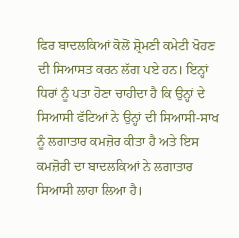ਫਿਰ ਬਾਦਲਕਿਆਂ ਕੋਲੋਂ ਸ਼੍ਰੋਮਣੀ ਕਮੇਟੀ ਖੋਹਣ ਦੀ ਸਿਆਸਤ ਕਰਨ ਲੱਗ ਪਏ ਹਨ। ਇਨ੍ਹਾਂ ਧਿਰਾਂ ਨੂੰ ਪਤਾ ਹੋਣਾ ਚਾਹੀਦਾ ਹੈ ਕਿ ਉਨ੍ਹਾਂ ਦੇ ਸਿਆਸੀ ਫੱਟਿਆਂ ਨੇ ਉਨ੍ਹਾਂ ਦੀ ਸਿਆਸੀ-ਸਾਖ ਨੂੰ ਲਗਾਤਾਰ ਕਮਜ਼ੋਰ ਕੀਤਾ ਹੈ ਅਤੇ ਇਸ ਕਮਜ਼ੋਰੀ ਦਾ ਬਾਦਲਕਿਆਂ ਨੇ ਲਗਾਤਾਰ ਸਿਆਸੀ ਲਾਹਾ ਲਿਆ ਹੈ।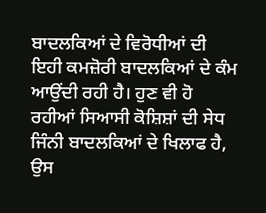ਬਾਦਲਕਿਆਂ ਦੇ ਵਿਰੋਧੀਆਂ ਦੀ ਇਹੀ ਕਮਜ਼ੋਰੀ ਬਾਦਲਕਿਆਂ ਦੇ ਕੰਮ ਆਉਂਦੀ ਰਹੀ ਹੈ। ਹੁਣ ਵੀ ਹੋ ਰਹੀਆਂ ਸਿਆਸੀ ਕੋਸ਼ਿਸ਼ਾਂ ਦੀ ਸੇਧ ਜਿੰਨੀ ਬਾਦਲਕਿਆਂ ਦੇ ਖਿਲਾਫ ਹੈ, ਉਸ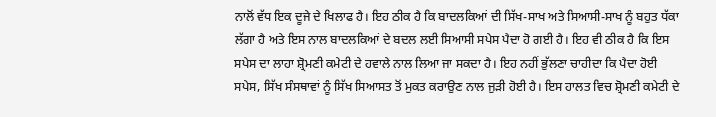ਨਾਲੋਂ ਵੱਧ ਇਕ ਦੂਜੇ ਦੇ ਖਿਲਾਫ ਹੈ। ਇਹ ਠੀਕ ਹੈ ਕਿ ਬਾਦਲਕਿਆਂ ਦੀ ਸਿੱਖ-ਸਾਖ ਅਤੇ ਸਿਆਸੀ-ਸਾਖ ਨੂੰ ਬਹੁਤ ਧੱਕਾ ਲੱਗਾ ਹੈ ਅਤੇ ਇਸ ਨਾਲ ਬਾਦਲਕਿਆਂ ਦੇ ਬਦਲ ਲਈ ਸਿਆਸੀ ਸਪੇਸ ਪੈਦਾ ਹੋ ਗਈ ਹੈ। ਇਹ ਵੀ ਠੀਕ ਹੈ ਕਿ ਇਸ ਸਪੇਸ ਦਾ ਲਾਹਾ ਸ਼੍ਰੋਮਣੀ ਕਮੇਟੀ ਦੇ ਹਵਾਲੇ ਨਾਲ ਲਿਆ ਜਾ ਸਕਦਾ ਹੈ। ਇਹ ਨਹੀਂ ਭੁੱਲਣਾ ਚਾਹੀਦਾ ਕਿ ਪੈਦਾ ਹੋਈ ਸਪੇਸ, ਸਿੱਖ ਸੰਸਥਾਵਾਂ ਨੂੰ ਸਿੱਖ ਸਿਆਸਤ ਤੋਂ ਮੁਕਤ ਕਰਾਉਣ ਨਾਲ ਜੁੜੀ ਹੋਈ ਹੈ। ਇਸ ਹਾਲਤ ਵਿਚ ਸ਼੍ਰੋਮਣੀ ਕਮੇਟੀ ਦੇ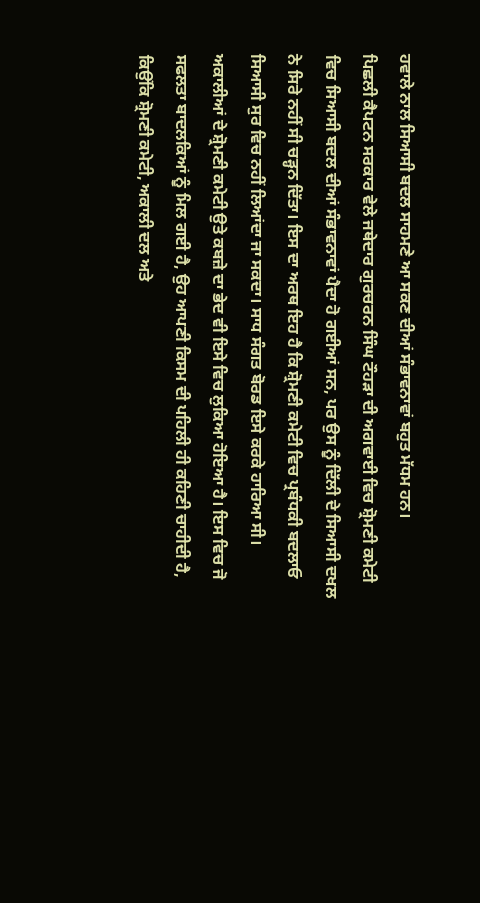ਹਵਾਲੇ ਨਾਲ ਸਿਆਸੀ ਬਦਲ ਸਾਹਮਣੇ ਆ ਸਕਣ ਦੀਆਂ ਸੰਭਾਵਨਾਵਾਂ ਬਹੁਤ ਮੱਧਮ ਹਨ।
ਪਿਛਲੀ ਕੈਪਟਨ ਸਰਕਾਰ ਵੇਲੇ ਜਥੇਦਾਰ ਗੁਰਚਰਨ ਸਿੰਘ ਟੌਹੜਾ ਦੀ ਅਗਵਾਈ ਵਿਚ ਸ਼੍ਰੋਮਣੀ ਕਮੇਟੀ ਵਿਚ ਸਿਆਸੀ ਬਦਲ ਦੀਆਂ ਸੰਭਾਵਨਾਵਾਂ ਪੈਦਾ ਹੋ ਗਈਆਂ ਸਨ, ਪਰ ਉਸ ਨੂੰ ਦਿੱਲੀ ਦੇ ਸਿਆਸੀ ਦਖਲ ਨੇ ਸਿਰੇ ਨਹੀਂ ਸੀ ਚੜ੍ਹਨ ਦਿੱਤਾ। ਇਸ ਦਾ ਅਰਥ ਇਹ ਹੈ ਕਿ ਸ਼੍ਰੋਮਣੀ ਕਮੇਟੀ ਵਿਚ ਪ੍ਰਬੰਧਕੀ ਬਦਲਾਓ ਸਿਆਸੀ ਸੁਰ ਵਿਚ ਨਹੀਂ ਲਿਆਂਦਾ ਜਾ ਸਕਦਾ। ਸਾਧ ਸੰਗਤ ਬੋਰਡ ਇਸੇ ਕਰਕੇ ਹਾਰਿਆ ਸੀ। ਅਕਾਲੀਆਂ ਦੇ ਸ਼੍ਰੋਮਣੀ ਕਮੇਟੀ ਉਤੇ ਕਬਜ਼ੇ ਦਾ ਭੇਦ ਵੀ ਇਸੇ ਵਿਚ ਲੁਕਿਆ ਹੋਇਆ ਹੈ। ਇਸ ਵਿਚ ਜੋ ਸਫਲਤਾ ਬਾਦਲਕਿਆਂ ਨੂੰ ਮਿਲ ਗਈ ਹੈ, ਉਹ ਆਪਣੀ ਕਿਸਮ ਦੀ ਪਹਿਲੀ ਹੀ ਕਹਿਣੀ ਚਾਹੀਦੀ ਹੈ, ਕਿਉਂਕਿ ਸ਼੍ਰੋਮਣੀ ਕਮੇਟੀ, ਅਕਾਲੀ ਦਲ ਅਤੇ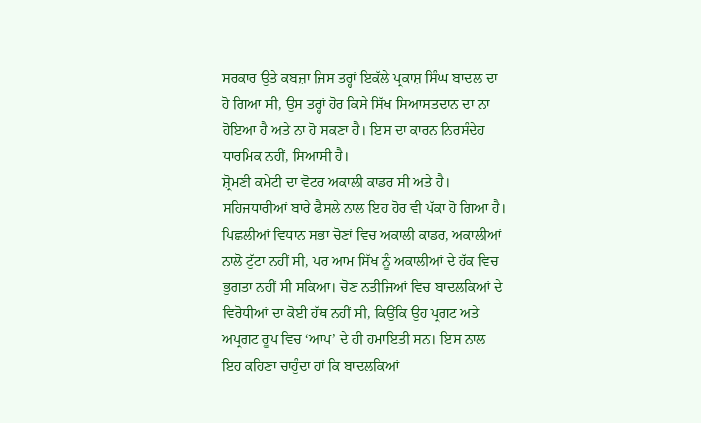ਸਰਕਾਰ ਉਤੇ ਕਬਜ਼ਾ ਜਿਸ ਤਰ੍ਹਾਂ ਇਕੱਲੇ ਪ੍ਰਕਾਸ਼ ਸਿੰਘ ਬਾਦਲ ਦਾ ਹੋ ਗਿਆ ਸੀ, ਉਸ ਤਰ੍ਹਾਂ ਹੋਰ ਕਿਸੇ ਸਿੱਖ ਸਿਆਸਤਦਾਨ ਦਾ ਨਾ ਹੋਇਆ ਹੈ ਅਤੇ ਨਾ ਹੋ ਸਕਣਾ ਹੈ। ਇਸ ਦਾ ਕਾਰਨ ਨਿਰਸੰਦੇਹ ਧਾਰਮਿਕ ਨਹੀਂ, ਸਿਆਸੀ ਹੈ।
ਸ਼੍ਰੋਮਣੀ ਕਮੇਟੀ ਦਾ ਵੋਟਰ ਅਕਾਲੀ ਕਾਡਰ ਸੀ ਅਤੇ ਹੈ। ਸਹਿਜਧਾਰੀਆਂ ਬਾਰੇ ਫੈਸਲੇ ਨਾਲ ਇਹ ਹੋਰ ਵੀ ਪੱਕਾ ਹੋ ਗਿਆ ਹੈ। ਪਿਛਲੀਆਂ ਵਿਧਾਨ ਸਭਾ ਚੋਣਾਂ ਵਿਚ ਅਕਾਲੀ ਕਾਡਰ, ਅਕਾਲੀਆਂ ਨਾਲੋ ਟੁੱਟਾ ਨਹੀਂ ਸੀ, ਪਰ ਆਮ ਸਿੱਖ ਨੂੰ ਅਕਾਲੀਆਂ ਦੇ ਹੱਕ ਵਿਚ ਭੁਗਤਾ ਨਹੀਂ ਸੀ ਸਕਿਆ। ਚੋਣ ਨਤੀਜਿਆਂ ਵਿਚ ਬਾਦਲਕਿਆਂ ਦੇ ਵਿਰੋਧੀਆਂ ਦਾ ਕੋਈ ਹੱਥ ਨਹੀਂ ਸੀ, ਕਿਉਂਕਿ ਉਹ ਪ੍ਰਗਟ ਅਤੇ ਅਪ੍ਰਗਟ ਰੂਪ ਵਿਚ ‘ਆਪ’ ਦੇ ਹੀ ਹਮਾਇਤੀ ਸਨ। ਇਸ ਨਾਲ ਇਹ ਕਹਿਣਾ ਚਾਹੁੰਦਾ ਹਾਂ ਕਿ ਬਾਦਲਕਿਆਂ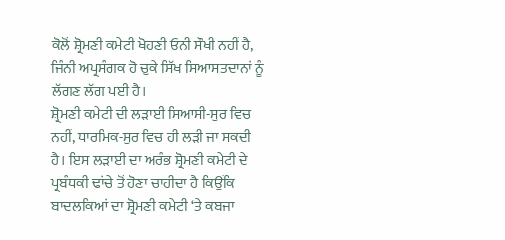ਕੋਲੋਂ ਸ਼੍ਰੋਮਣੀ ਕਮੇਟੀ ਖੋਹਣੀ ਓਨੀ ਸੌਖੀ ਨਹੀਂ ਹੈ, ਜਿੰਨੀ ਅਪ੍ਰਸੰਗਕ ਹੋ ਚੁਕੇ ਸਿੱਖ ਸਿਆਸਤਦਾਨਾਂ ਨੂੰ ਲੱਗਣ ਲੱਗ ਪਈ ਹੈ।
ਸ਼੍ਰੋਮਣੀ ਕਮੇਟੀ ਦੀ ਲੜਾਈ ਸਿਆਸੀ-ਸੁਰ ਵਿਚ ਨਹੀਂ, ਧਾਰਮਿਕ-ਸੁਰ ਵਿਚ ਹੀ ਲੜੀ ਜਾ ਸਕਦੀ ਹੈ। ਇਸ ਲੜਾਈ ਦਾ ਅਰੰਭ ਸ਼੍ਰੋਮਣੀ ਕਮੇਟੀ ਦੇ ਪ੍ਰਬੰਧਕੀ ਢਾਂਚੇ ਤੋਂ ਹੋਣਾ ਚਾਹੀਦਾ ਹੈ ਕਿਉਂਕਿ ਬਾਦਲਕਿਆਂ ਦਾ ਸ਼੍ਰੋਮਣੀ ਕਮੇਟੀ ‘ਤੇ ਕਬਜਾ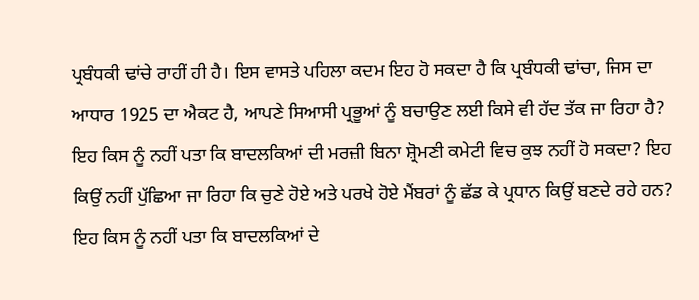ਪ੍ਰਬੰਧਕੀ ਢਾਂਚੇ ਰਾਹੀਂ ਹੀ ਹੈ। ਇਸ ਵਾਸਤੇ ਪਹਿਲਾ ਕਦਮ ਇਹ ਹੋ ਸਕਦਾ ਹੈ ਕਿ ਪ੍ਰਬੰਧਕੀ ਢਾਂਚਾ, ਜਿਸ ਦਾ ਆਧਾਰ 1925 ਦਾ ਐਕਟ ਹੈ, ਆਪਣੇ ਸਿਆਸੀ ਪ੍ਰਭੂਆਂ ਨੂੰ ਬਚਾਉਣ ਲਈ ਕਿਸੇ ਵੀ ਹੱਦ ਤੱਕ ਜਾ ਰਿਹਾ ਹੈ? ਇਹ ਕਿਸ ਨੂੰ ਨਹੀਂ ਪਤਾ ਕਿ ਬਾਦਲਕਿਆਂ ਦੀ ਮਰਜ਼ੀ ਬਿਨਾ ਸ਼੍ਰੋਮਣੀ ਕਮੇਟੀ ਵਿਚ ਕੁਝ ਨਹੀਂ ਹੋ ਸਕਦਾ? ਇਹ ਕਿਉਂ ਨਹੀਂ ਪੁੱਛਿਆ ਜਾ ਰਿਹਾ ਕਿ ਚੁਣੇ ਹੋਏ ਅਤੇ ਪਰਖੇ ਹੋਏ ਮੈਂਬਰਾਂ ਨੂੰ ਛੱਡ ਕੇ ਪ੍ਰਧਾਨ ਕਿਉਂ ਬਣਦੇ ਰਹੇ ਹਨ? ਇਹ ਕਿਸ ਨੂੰ ਨਹੀਂ ਪਤਾ ਕਿ ਬਾਦਲਕਿਆਂ ਦੇ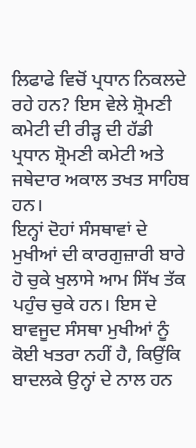ਲਿਫਾਫੇ ਵਿਚੋਂ ਪ੍ਰਧਾਨ ਨਿਕਲਦੇ ਰਹੇ ਹਨ? ਇਸ ਵੇਲੇ ਸ਼੍ਰੋਮਣੀ ਕਮੇਟੀ ਦੀ ਰੀੜ੍ਹ ਦੀ ਹੱਡੀ ਪ੍ਰਧਾਨ ਸ਼੍ਰੋਮਣੀ ਕਮੇਟੀ ਅਤੇ ਜਥੇਦਾਰ ਅਕਾਲ ਤਖਤ ਸਾਹਿਬ ਹਨ।
ਇਨ੍ਹਾਂ ਦੋਹਾਂ ਸੰਸਥਾਵਾਂ ਦੇ ਮੁਖੀਆਂ ਦੀ ਕਾਰਗੁਜ਼ਾਰੀ ਬਾਰੇ ਹੋ ਚੁਕੇ ਖੁਲਾਸੇ ਆਮ ਸਿੱਖ ਤੱਕ ਪਹੁੰਚ ਚੁਕੇ ਹਨ। ਇਸ ਦੇ ਬਾਵਜੂਦ ਸੰਸਥਾ ਮੁਖੀਆਂ ਨੂੰ ਕੋਈ ਖਤਰਾ ਨਹੀਂ ਹੈ, ਕਿਉਂਕਿ ਬਾਦਲਕੇ ਉਨ੍ਹਾਂ ਦੇ ਨਾਲ ਹਨ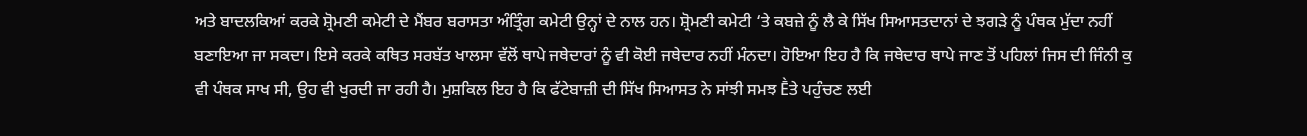ਅਤੇ ਬਾਦਲਕਿਆਂ ਕਰਕੇ ਸ਼੍ਰੋਮਣੀ ਕਮੇਟੀ ਦੇ ਮੈਂਬਰ ਬਰਾਸਤਾ ਅੰਤ੍ਰਿੰਗ ਕਮੇਟੀ ਉਨ੍ਹਾਂ ਦੇ ਨਾਲ ਹਨ। ਸ਼੍ਰੋਮਣੀ ਕਮੇਟੀ ‘ਤੇ ਕਬਜ਼ੇ ਨੂੰ ਲੈ ਕੇ ਸਿੱਖ ਸਿਆਸਤਦਾਨਾਂ ਦੇ ਝਗੜੇ ਨੂੰ ਪੰਥਕ ਮੁੱਦਾ ਨਹੀਂ ਬਣਾਇਆ ਜਾ ਸਕਦਾ। ਇਸੇ ਕਰਕੇ ਕਥਿਤ ਸਰਬੱਤ ਖਾਲਸਾ ਵੱਲੋਂ ਥਾਪੇ ਜਥੇਦਾਰਾਂ ਨੂੰ ਵੀ ਕੋਈ ਜਥੇਦਾਰ ਨਹੀਂ ਮੰਨਦਾ। ਹੋਇਆ ਇਹ ਹੈ ਕਿ ਜਥੇਦਾਰ ਥਾਪੇ ਜਾਣ ਤੋਂ ਪਹਿਲਾਂ ਜਿਸ ਦੀ ਜਿੰਨੀ ਕੁ ਵੀ ਪੰਥਕ ਸਾਖ ਸੀ, ਉਹ ਵੀ ਖੁਰਦੀ ਜਾ ਰਹੀ ਹੈ। ਮੁਸ਼ਕਿਲ ਇਹ ਹੈ ਕਿ ਫੱਟੇਬਾਜ਼ੀ ਦੀ ਸਿੱਖ ਸਿਆਸਤ ਨੇ ਸਾਂਝੀ ਸਮਝ Ḕਤੇ ਪਹੁੰਚਣ ਲਈ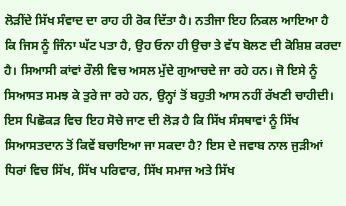ਲੋੜੀਂਦੇ ਸਿੱਖ ਸੰਵਾਦ ਦਾ ਰਾਹ ਹੀ ਰੋਕ ਦਿੱਤਾ ਹੈ। ਨਤੀਜਾ ਇਹ ਨਿਕਲ ਆਇਆ ਹੈ ਕਿ ਜਿਸ ਨੂੰ ਜਿੰਨਾ ਘੱਟ ਪਤਾ ਹੈ, ਉਹ ਓਨਾ ਹੀ ਉਚਾ ਤੇ ਵੱਧ ਬੋਲਣ ਦੀ ਕੋਸ਼ਿਸ਼ ਕਰਦਾ ਹੈ। ਸਿਆਸੀ ਕਾਂਵਾਂ ਰੌਲੀ ਵਿਚ ਅਸਲ ਮੁੱਦੇ ਗੁਆਚਦੇ ਜਾ ਰਹੇ ਹਨ। ਜੋ ਇਸੇ ਨੂੰ ਸਿਆਸਤ ਸਮਝ ਕੇ ਤੁਰੇ ਜਾ ਰਹੇ ਹਨ, ਉਨ੍ਹਾਂ ਤੋਂ ਬਹੁਤੀ ਆਸ ਨਹੀਂ ਰੱਖਣੀ ਚਾਹੀਦੀ।
ਇਸ ਪਿਛੋਕੜ ਵਿਚ ਇਹ ਸੋਚੇ ਜਾਣ ਦੀ ਲੋੜ ਹੈ ਕਿ ਸਿੱਖ ਸੰਸਥਾਵਾਂ ਨੂੰ ਸਿੱਖ ਸਿਆਸਤਦਾਨ ਤੋਂ ਕਿਵੇਂ ਬਚਾਇਆ ਜਾ ਸਕਦਾ ਹੈ? ਇਸ ਦੇ ਜਵਾਬ ਨਾਲ ਜੁੜੀਆਂ ਧਿਰਾਂ ਵਿਚ ਸਿੱਖ, ਸਿੱਖ ਪਰਿਵਾਰ, ਸਿੱਖ ਸਮਾਜ ਅਤੇ ਸਿੱਖ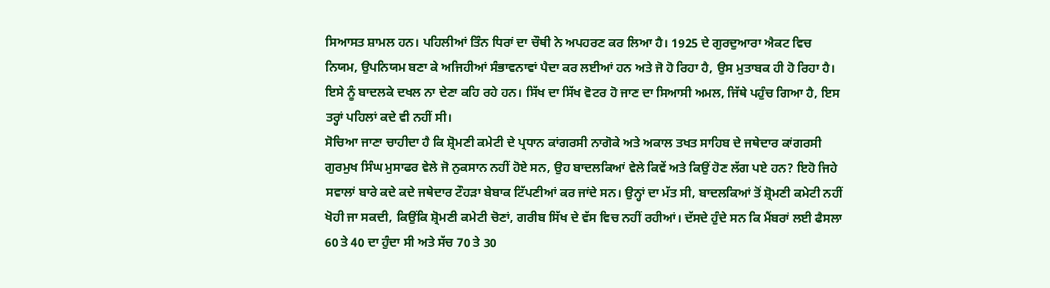ਸਿਆਸਤ ਸ਼ਾਮਲ ਹਨ। ਪਹਿਲੀਆਂ ਤਿੰਨ ਧਿਰਾਂ ਦਾ ਚੌਥੀ ਨੇ ਅਪਹਰਣ ਕਰ ਲਿਆ ਹੈ। 1925 ਦੇ ਗੁਰਦੁਆਰਾ ਐਕਟ ਵਿਚ ਨਿਯਮ, ਉਪਨਿਯਮ ਬਣਾ ਕੇ ਅਜਿਹੀਆਂ ਸੰਭਾਵਨਾਵਾਂ ਪੈਦਾ ਕਰ ਲਈਆਂ ਹਨ ਅਤੇ ਜੋ ਹੋ ਰਿਹਾ ਹੈ, ਉਸ ਮੁਤਾਬਕ ਹੀ ਹੋ ਰਿਹਾ ਹੈ। ਇਸੇ ਨੂੰ ਬਾਦਲਕੇ ਦਖਲ ਨਾ ਦੇਣਾ ਕਹਿ ਰਹੇ ਹਨ। ਸਿੱਖ ਦਾ ਸਿੱਖ ਵੋਟਰ ਹੋ ਜਾਣ ਦਾ ਸਿਆਸੀ ਅਮਲ, ਜਿੱਥੇ ਪਹੁੰਚ ਗਿਆ ਹੈ, ਇਸ ਤਰ੍ਹਾਂ ਪਹਿਲਾਂ ਕਦੇ ਵੀ ਨਹੀਂ ਸੀ।
ਸੋਚਿਆ ਜਾਣਾ ਚਾਹੀਦਾ ਹੈ ਕਿ ਸ਼੍ਰੋਮਣੀ ਕਮੇਟੀ ਦੇ ਪ੍ਰਧਾਨ ਕਾਂਗਰਸੀ ਨਾਗੋਕੇ ਅਤੇ ਅਕਾਲ ਤਖਤ ਸਾਹਿਬ ਦੇ ਜਥੇਦਾਰ ਕਾਂਗਰਸੀ ਗੁਰਮੁਖ ਸਿੰਘ ਮੁਸਾਫਰ ਵੇਲੇ ਜੋ ਨੁਕਸਾਨ ਨਹੀਂ ਹੋਏ ਸਨ, ਉਹ ਬਾਦਲਕਿਆਂ ਵੇਲੇ ਕਿਵੇਂ ਅਤੇ ਕਿਉਂ ਹੋਣ ਲੱਗ ਪਏ ਹਨ? ਇਹੋ ਜਿਹੇ ਸਵਾਲਾਂ ਬਾਰੇ ਕਦੇ ਕਦੇ ਜਥੇਦਾਰ ਟੌਹੜਾ ਬੇਬਾਕ ਟਿੱਪਣੀਆਂ ਕਰ ਜਾਂਦੇ ਸਨ। ਉਨ੍ਹਾਂ ਦਾ ਮੱਤ ਸੀ, ਬਾਦਲਕਿਆਂ ਤੋਂ ਸ਼੍ਰੋਮਣੀ ਕਮੇਟੀ ਨਹੀਂ ਖੋਹੀ ਜਾ ਸਕਦੀ, ਕਿਉਂਕਿ ਸ਼੍ਰੋਮਣੀ ਕਮੇਟੀ ਚੋਣਾਂ, ਗਰੀਬ ਸਿੱਖ ਦੇ ਵੱਸ ਵਿਚ ਨਹੀਂ ਰਹੀਆਂ। ਦੱਸਦੇ ਹੁੰਦੇ ਸਨ ਕਿ ਮੈਂਬਰਾਂ ਲਈ ਫੈਸਲਾ 60 ਤੇ 40 ਦਾ ਹੁੰਦਾ ਸੀ ਅਤੇ ਸੱਚ 70 ਤੇ 30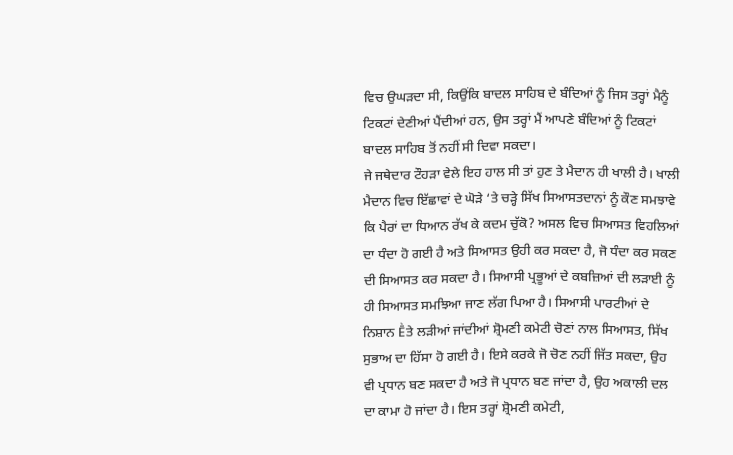ਵਿਚ ਉਘੜਦਾ ਸੀ, ਕਿਉਂਕਿ ਬਾਦਲ ਸਾਹਿਬ ਦੇ ਬੰਦਿਆਂ ਨੂੰ ਜਿਸ ਤਰ੍ਹਾਂ ਮੈਨੂੰ ਟਿਕਟਾਂ ਦੇਣੀਆਂ ਪੈਂਦੀਆਂ ਹਨ, ਉਸ ਤਰ੍ਹਾਂ ਮੈਂ ਆਪਣੇ ਬੰਦਿਆਂ ਨੂੰ ਟਿਕਟਾਂ ਬਾਦਲ ਸਾਹਿਬ ਤੋਂ ਨਹੀਂ ਸੀ ਦਿਵਾ ਸਕਦਾ।
ਜੇ ਜਥੇਦਾਰ ਟੌਹੜਾ ਵੇਲੇ ਇਹ ਹਾਲ ਸੀ ਤਾਂ ਹੁਣ ਤੇ ਮੈਦਾਨ ਹੀ ਖਾਲੀ ਹੈ। ਖਾਲੀ ਮੈਦਾਨ ਵਿਚ ਇੱਛਾਵਾਂ ਦੇ ਘੋੜੇ ‘ਤੇ ਚੜ੍ਹੇ ਸਿੱਖ ਸਿਆਸਤਦਾਨਾਂ ਨੂੰ ਕੌਣ ਸਮਝਾਵੇ ਕਿ ਪੈਰਾਂ ਦਾ ਧਿਆਨ ਰੱਖ ਕੇ ਕਦਮ ਚੁੱਕੋ? ਅਸਲ ਵਿਚ ਸਿਆਸਤ ਵਿਹਲਿਆਂ ਦਾ ਧੰਦਾ ਹੋ ਗਈ ਹੈ ਅਤੇ ਸਿਆਸਤ ਉਹੀ ਕਰ ਸਕਦਾ ਹੈ, ਜੋ ਧੰਦਾ ਕਰ ਸਕਣ ਦੀ ਸਿਆਸਤ ਕਰ ਸਕਦਾ ਹੈ। ਸਿਆਸੀ ਪ੍ਰਭੂਆਂ ਦੇ ਕਬਜ਼ਿਆਂ ਦੀ ਲੜਾਈ ਨੂੰ ਹੀ ਸਿਆਸਤ ਸਮਝਿਆ ਜਾਣ ਲੱਗ ਪਿਆ ਹੈ। ਸਿਆਸੀ ਪਾਰਟੀਆਂ ਦੇ ਨਿਸ਼ਾਨ Ḕਤੇ ਲੜੀਆਂ ਜਾਂਦੀਆਂ ਸ਼੍ਰੋਮਣੀ ਕਮੇਟੀ ਚੋਣਾਂ ਨਾਲ ਸਿਆਸਤ, ਸਿੱਖ ਸੁਭਾਅ ਦਾ ਹਿੱਸਾ ਹੋ ਗਈ ਹੈ। ਇਸੇ ਕਰਕੇ ਜੋ ਚੋਣ ਨਹੀਂ ਜਿੱਤ ਸਕਦਾ, ਉਹ ਵੀ ਪ੍ਰਧਾਨ ਬਣ ਸਕਦਾ ਹੈ ਅਤੇ ਜੋ ਪ੍ਰਧਾਨ ਬਣ ਜਾਂਦਾ ਹੈ, ਉਹ ਅਕਾਲੀ ਦਲ ਦਾ ਕਾਮਾ ਹੋ ਜਾਂਦਾ ਹੈ। ਇਸ ਤਰ੍ਹਾਂ ਸ਼੍ਰੋਮਣੀ ਕਮੇਟੀ,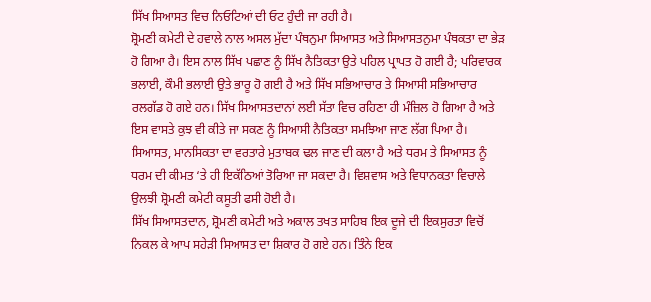ਸਿੱਖ ਸਿਆਸਤ ਵਿਚ ਨਿਓਟਿਆਂ ਦੀ ਓਟ ਹੁੰਦੀ ਜਾ ਰਹੀ ਹੈ।
ਸ਼੍ਰੋਮਣੀ ਕਮੇਟੀ ਦੇ ਹਵਾਲੇ ਨਾਲ ਅਸਲ ਮੁੱਦਾ ਪੰਥਨੁਮਾ ਸਿਆਸਤ ਅਤੇ ਸਿਆਸਤਨੁਮਾ ਪੰਥਕਤਾ ਦਾ ਭੇੜ ਹੋ ਗਿਆ ਹੈ। ਇਸ ਨਾਲ ਸਿੱਖ ਪਛਾਣ ਨੂੰ ਸਿੱਖ ਨੈਤਿਕਤਾ ਉਤੇ ਪਹਿਲ ਪ੍ਰਾਪਤ ਹੋ ਗਈ ਹੈ; ਪਰਿਵਾਰਕ ਭਲਾਈ, ਕੌਮੀ ਭਲਾਈ ਉਤੇ ਭਾਰੂ ਹੋ ਗਈ ਹੈ ਅਤੇ ਸਿੱਖ ਸਭਿਆਚਾਰ ਤੇ ਸਿਆਸੀ ਸਭਿਆਚਾਰ ਰਲਗੱਡ ਹੋ ਗਏ ਹਨ। ਸਿੱਖ ਸਿਆਸਤਦਾਨਾਂ ਲਈ ਸੱਤਾ ਵਿਚ ਰਹਿਣਾ ਹੀ ਮੰਜ਼ਿਲ ਹੋ ਗਿਆ ਹੈ ਅਤੇ ਇਸ ਵਾਸਤੇ ਕੁਝ ਵੀ ਕੀਤੇ ਜਾ ਸਕਣ ਨੂੰ ਸਿਆਸੀ ਨੈਤਿਕਤਾ ਸਮਝਿਆ ਜਾਣ ਲੱਗ ਪਿਆ ਹੈ। ਸਿਆਸਤ, ਮਾਨਸਿਕਤਾ ਦਾ ਵਰਤਾਰੇ ਮੁਤਾਬਕ ਢਲ ਜਾਣ ਦੀ ਕਲਾ ਹੈ ਅਤੇ ਧਰਮ ਤੇ ਸਿਆਸਤ ਨੂੰ ਧਰਮ ਦੀ ਕੀਮਤ ‘ਤੇ ਹੀ ਇਕੱਠਿਆਂ ਤੋਰਿਆ ਜਾ ਸਕਦਾ ਹੈ। ਵਿਸ਼ਵਾਸ ਅਤੇ ਵਿਧਾਨਕਤਾ ਵਿਚਾਲੇ ਉਲਝੀ ਸ਼੍ਰੋਮਣੀ ਕਮੇਟੀ ਕਸੂਤੀ ਫਸੀ ਹੋਈ ਹੈ।
ਸਿੱਖ ਸਿਆਸਤਦਾਨ, ਸ਼੍ਰੋਮਣੀ ਕਮੇਟੀ ਅਤੇ ਅਕਾਲ ਤਖਤ ਸਾਹਿਬ ਇਕ ਦੂਜੇ ਦੀ ਇਕਸੁਰਤਾ ਵਿਚੋਂ ਨਿਕਲ ਕੇ ਆਪ ਸਹੇੜੀ ਸਿਆਸਤ ਦਾ ਸ਼ਿਕਾਰ ਹੋ ਗਏ ਹਨ। ਤਿੰਨੇ ਇਕ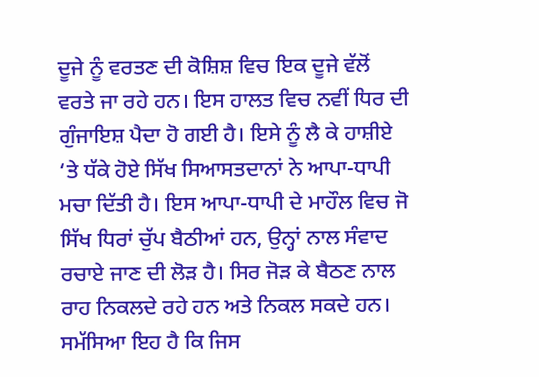ਦੂਜੇ ਨੂੰ ਵਰਤਣ ਦੀ ਕੋਸ਼ਿਸ਼ ਵਿਚ ਇਕ ਦੂਜੇ ਵੱਲੋਂ ਵਰਤੇ ਜਾ ਰਹੇ ਹਨ। ਇਸ ਹਾਲਤ ਵਿਚ ਨਵੀਂ ਧਿਰ ਦੀ ਗੁੰਜਾਇਸ਼ ਪੈਦਾ ਹੋ ਗਈ ਹੈ। ਇਸੇ ਨੂੰ ਲੈ ਕੇ ਹਾਸ਼ੀਏ ‘ਤੇ ਧੱਕੇ ਹੋਏ ਸਿੱਖ ਸਿਆਸਤਦਾਨਾਂ ਨੇ ਆਪਾ-ਧਾਪੀ ਮਚਾ ਦਿੱਤੀ ਹੈ। ਇਸ ਆਪਾ-ਧਾਪੀ ਦੇ ਮਾਹੌਲ ਵਿਚ ਜੋ ਸਿੱਖ ਧਿਰਾਂ ਚੁੱਪ ਬੈਠੀਆਂ ਹਨ, ਉਨ੍ਹਾਂ ਨਾਲ ਸੰਵਾਦ ਰਚਾਏ ਜਾਣ ਦੀ ਲੋੜ ਹੈ। ਸਿਰ ਜੋੜ ਕੇ ਬੈਠਣ ਨਾਲ ਰਾਹ ਨਿਕਲਦੇ ਰਹੇ ਹਨ ਅਤੇ ਨਿਕਲ ਸਕਦੇ ਹਨ। ਸਮੱਸਿਆ ਇਹ ਹੈ ਕਿ ਜਿਸ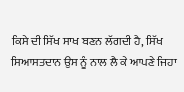ਕਿਸੇ ਦੀ ਸਿੱਖ ਸਾਖ ਬਣਨ ਲੱਗਦੀ ਹੈ, ਸਿੱਖ ਸਿਆਸਤਦਾਨ ਉਸ ਨੂੰ ਨਾਲ ਲੈ ਕੇ ਆਪਣੇ ਜਿਹਾ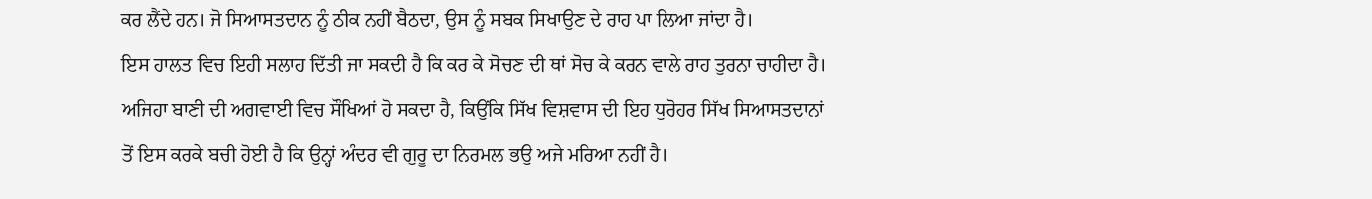ਕਰ ਲੈਂਦੇ ਹਨ। ਜੋ ਸਿਆਸਤਦਾਨ ਨੂੰ ਠੀਕ ਨਹੀਂ ਬੈਠਦਾ, ਉਸ ਨੂੰ ਸਬਕ ਸਿਖਾਉਣ ਦੇ ਰਾਹ ਪਾ ਲਿਆ ਜਾਂਦਾ ਹੈ।
ਇਸ ਹਾਲਤ ਵਿਚ ਇਹੀ ਸਲਾਹ ਦਿੱਤੀ ਜਾ ਸਕਦੀ ਹੈ ਕਿ ਕਰ ਕੇ ਸੋਚਣ ਦੀ ਥਾਂ ਸੋਚ ਕੇ ਕਰਨ ਵਾਲੇ ਰਾਹ ਤੁਰਨਾ ਚਾਹੀਦਾ ਹੈ। ਅਜਿਹਾ ਬਾਣੀ ਦੀ ਅਗਵਾਈ ਵਿਚ ਸੌਖਿਆਂ ਹੋ ਸਕਦਾ ਹੈ, ਕਿਉਂਕਿ ਸਿੱਖ ਵਿਸ਼ਵਾਸ ਦੀ ਇਹ ਧੁਰੋਹਰ ਸਿੱਖ ਸਿਆਸਤਦਾਨਾਂ ਤੋਂ ਇਸ ਕਰਕੇ ਬਚੀ ਹੋਈ ਹੈ ਕਿ ਉਨ੍ਹਾਂ ਅੰਦਰ ਵੀ ਗੁਰੂ ਦਾ ਨਿਰਮਲ ਭਉ ਅਜੇ ਮਰਿਆ ਨਹੀਂ ਹੈ।